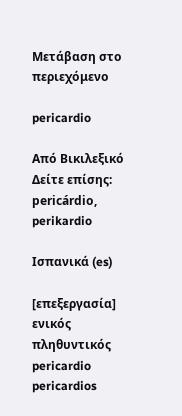Μετάβαση στο περιεχόμενο

pericardio

Από Βικιλεξικό
Δείτε επίσης: pericárdio, perikardio

Ισπανικά (es)

[επεξεργασία]
ενικός πληθυντικός
pericardio pericardios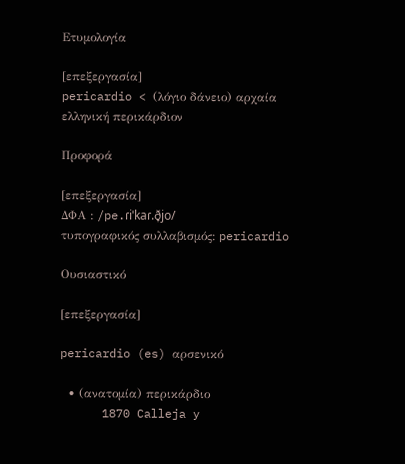Ετυμολογία

[επεξεργασία]
pericardio < (λόγιο δάνειο) αρχαία ελληνική περικάρδιον

Προφορά

[επεξεργασία]
ΔΦΑ : /pe.ɾiˈkaɾ.ð̞jo/
τυπογραφικός συλλαβισμός: pericardio

Ουσιαστικό

[επεξεργασία]

pericardio (es) αρσενικό

  • (ανατομία) περικάρδιο
      1870 Calleja y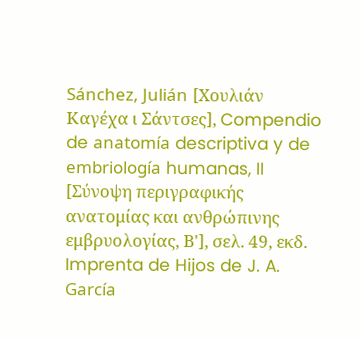Sánchez, Julián [Χουλιάν Καγέχα ι Σάντσες], Compendio de anatomía descriptiva y de embriología humanas, II [Σύνοψη περιγραφικής ανατομίας και ανθρώπινης εμβρυολογίας, Β'], σελ. 49, εκδ. Imprenta de Hijos de J. A. García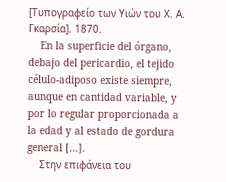[Τυπογραφείο των Υιών του Χ. Α. Γκαρσία]. 1870.
    En la superficie del órgano, debajo del pericardio, el tejido célulo-adiposo existe siempre, aunque en cantidad variable, y por lo regular proporcionada a la edad y al estado de gordura general […].
    Στην επιφάνεια του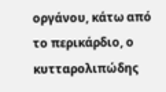οργάνου, κάτω από το περικάρδιο, ο κυτταρολιπώδης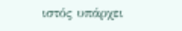ιστός υπάρχει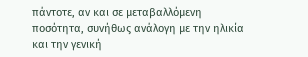πάντοτε, αν και σε μεταβαλλόμενη ποσότητα, συνήθως ανάλογη με την ηλικία και την γενική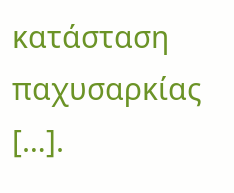κατάσταση παχυσαρκίας […].